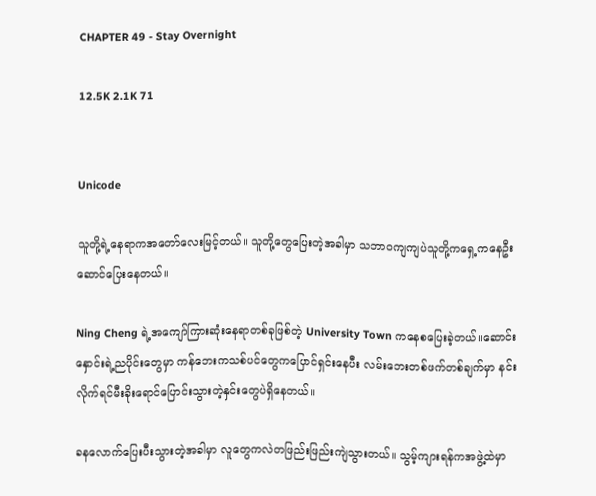CHAPTER 49 - Stay Overnight

12.5K 2.1K 71


Unicode

သူတို့ရဲ့နေရာကအတော်လေးမြင့်တယ်။ သူတို့တွေပြေးတဲ့အခါမှာ သဘာဝကျကျပဲသူတို့ကရှေ့ကနေဦးဆောင်ပြေးနေတယ်။

Ning Cheng ရဲ့အကျော်ကြားဆုံးနေရာတစ်ခုဖြစ်တဲ့ University Town ကနေစပြေးခဲ့တယ်။ဆောင်းနှောင်းရဲ့ညပိုင်းတွေမှာ ကန်ဘေးကသစ်ပင်တွေကပြောင်ရှင်းနေပီး လမ်းဘေးတစ်ဖက်တစ်ချက်မှာ နင်းလိုက်ရင်မီးခိုးရောင်ပြောင်းသွားတဲ့နှင်းတွေပဲရှိနေတယ်။

ခနလောက်ပြေးပီးသွားတဲ့အခါမှာ လူတွေကလဲတဖြည်းဖြည်းကျဲသွားတယ်။ သွမ့်ကျားရန်ကအဖွဲ့ထဲမှာ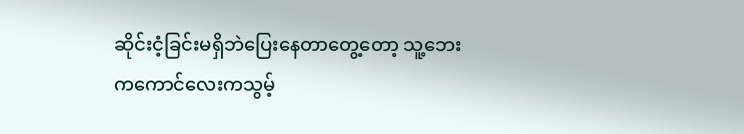ဆိုင်းငံ့ခြင်းမရှိဘဲပြေးနေတာတွေ့တော့ သူ့ဘေးကကောင်လေးကသွမ့်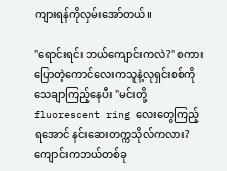ကျားရန်ကိုလှမ်းအော်တယ်။

"ရောင်းရင်း ဘယ်ကျောင်းကလဲ?" စကားပြောတဲ့ကောင်လေးကသူနဲ့လုရှင်းစစ်ကိုသေချာကြည့်နေပီး "မင်းတို့ fluorescent ring လေးတွေကြည့်ရအောင် နင်းဆေးတက္ကသိုလ်ကလား? ကျောင်းကဘယ်တစ်ခု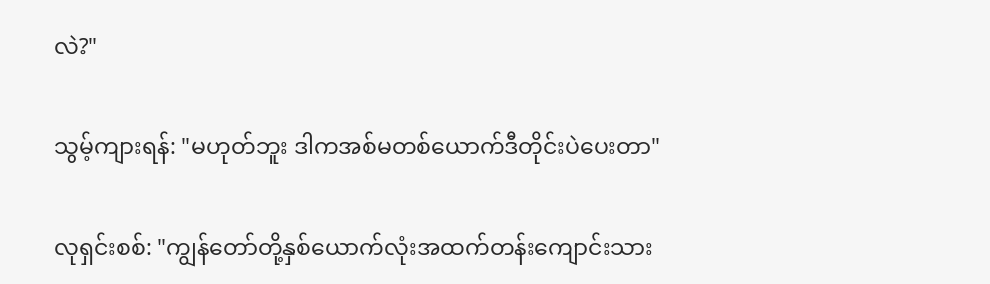လဲ?"

သွမ့်ကျားရန်: "မဟုတ်ဘူး ဒါကအစ်မတစ်ယောက်ဒီတိုင်းပဲပေးတာ"

လုရှင်းစစ်: "ကျွန်တော်တို့နှစ်ယောက်လုံးအထက်တန်းကျောင်းသား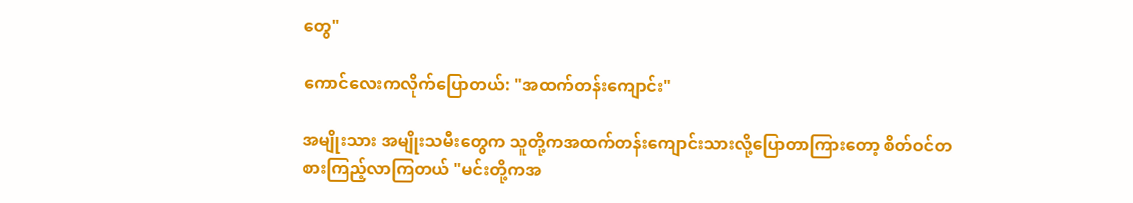တွေ"

ကောင်လေးကလိုက်ပြောတယ်: "အထက်တန်းကျောင်း"

အမျိုးသား အမျိုးသမီးတွေက သူတို့ကအထက်တန်းကျောင်းသားလို့ပြောတာကြားတော့ စိတ်ဝင်တစားကြည့်လာကြတယ် "မင်းတို့ကအ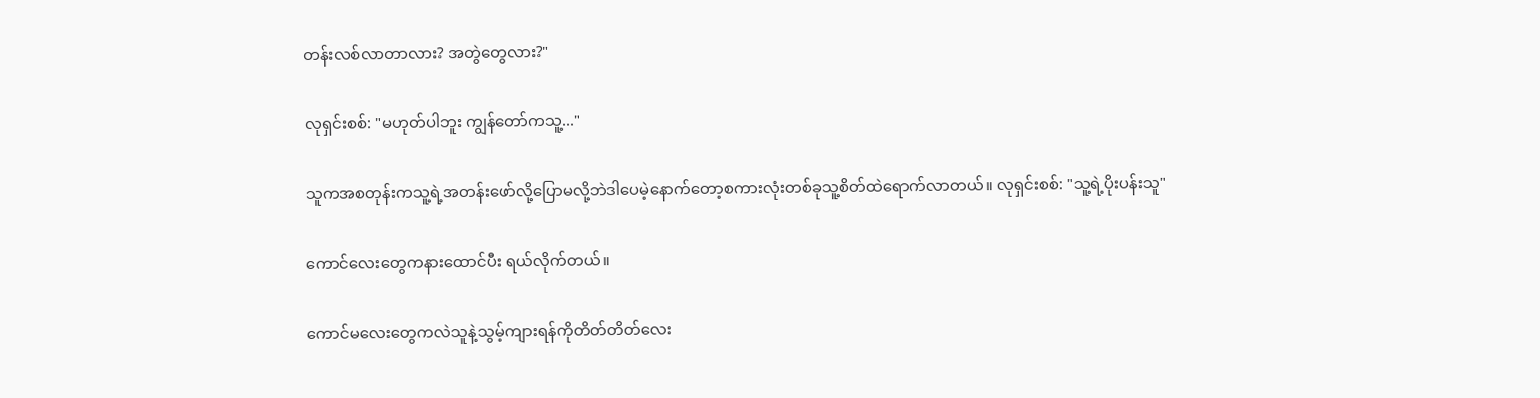တန်းလစ်လာတာလား? အတွဲတွေလား?"

လုရှင်းစစ်: "မဟုတ်ပါဘူး ကျွန်တော်ကသူ့..."

သူကအစတုန်းကသူ့ရဲ့အတန်းဖော်လို့ပြောမလို့ဘဲဒါပေမဲ့နောက်တော့စကားလုံးတစ်ခုသူ့စိတ်ထဲရောက်လာတယ်။ လုရှင်းစစ်: "သူ့ရဲ့ပိုးပန်းသူ"

ကောင်လေးတွေကနားထောင်ပီး ရယ်လိုက်တယ်။

ကောင်မလေးတွေကလဲသူနဲ့သွမ့်ကျားရန်ကိုတိတ်တိတ်လေး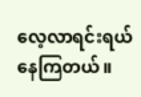လေ့လာရင်းရယ်နေကြတယ်။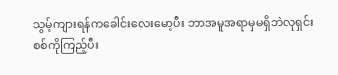သွမ့်ကျားရန်ကခေါင်းလေးမော့ပီး ဘာအမူအရာမှမရှိဘဲလုရှင်းစစ်ကိုကြည့်ပီး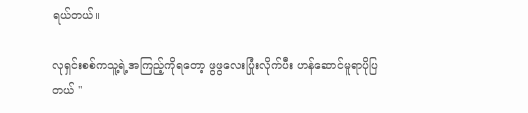ရယ်တယ်။

လုရှင်းစစ်ကသူ့ရဲ့အကြည့်ကိုရတော့ ဖွဖွလေးပြုံးလိုက်ပီး ဟန်ဆောင်မူရာပိုပြတယ် "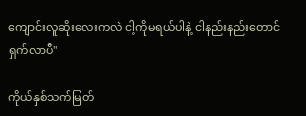ကျောင်းလူဆိုးလေးကလဲ ငါ့ကိုမရယ်ပါနဲ့ ငါနည်းနည်းတောင်ရှက်လာပီ"

ကိုယ်နှစ်သက်မြတ်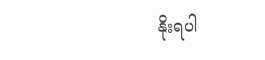နိုးရပါ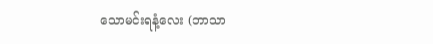သောမင်းရနံ့လေး (ဘာသာ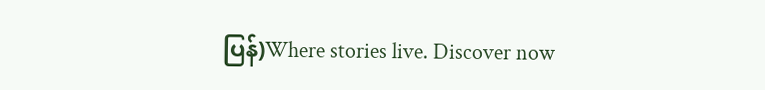ပြန်)Where stories live. Discover now